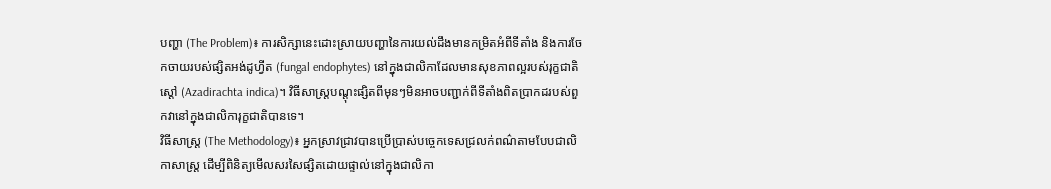បញ្ហា (The Problem)៖ ការសិក្សានេះដោះស្រាយបញ្ហានៃការយល់ដឹងមានកម្រិតអំពីទីតាំង និងការចែកចាយរបស់ផ្សិតអង់ដូហ្វីត (fungal endophytes) នៅក្នុងជាលិកាដែលមានសុខភាពល្អរបស់រុក្ខជាតិស្តៅ (Azadirachta indica)។ វិធីសាស្ត្របណ្តុះផ្សិតពីមុនៗមិនអាចបញ្ជាក់ពីទីតាំងពិតប្រាកដរបស់ពួកវានៅក្នុងជាលិការុក្ខជាតិបានទេ។
វិធីសាស្ត្រ (The Methodology)៖ អ្នកស្រាវជ្រាវបានប្រើប្រាស់បច្ចេកទេសជ្រលក់ពណ៌តាមបែបជាលិកាសាស្ត្រ ដើម្បីពិនិត្យមើលសរសៃផ្សិតដោយផ្ទាល់នៅក្នុងជាលិកា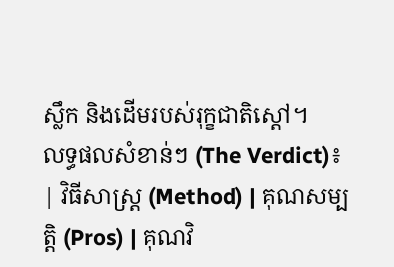ស្លឹក និងដើមរបស់រុក្ខជាតិស្តៅ។
លទ្ធផលសំខាន់ៗ (The Verdict)៖
| វិធីសាស្ត្រ (Method) | គុណសម្បត្តិ (Pros) | គុណវិ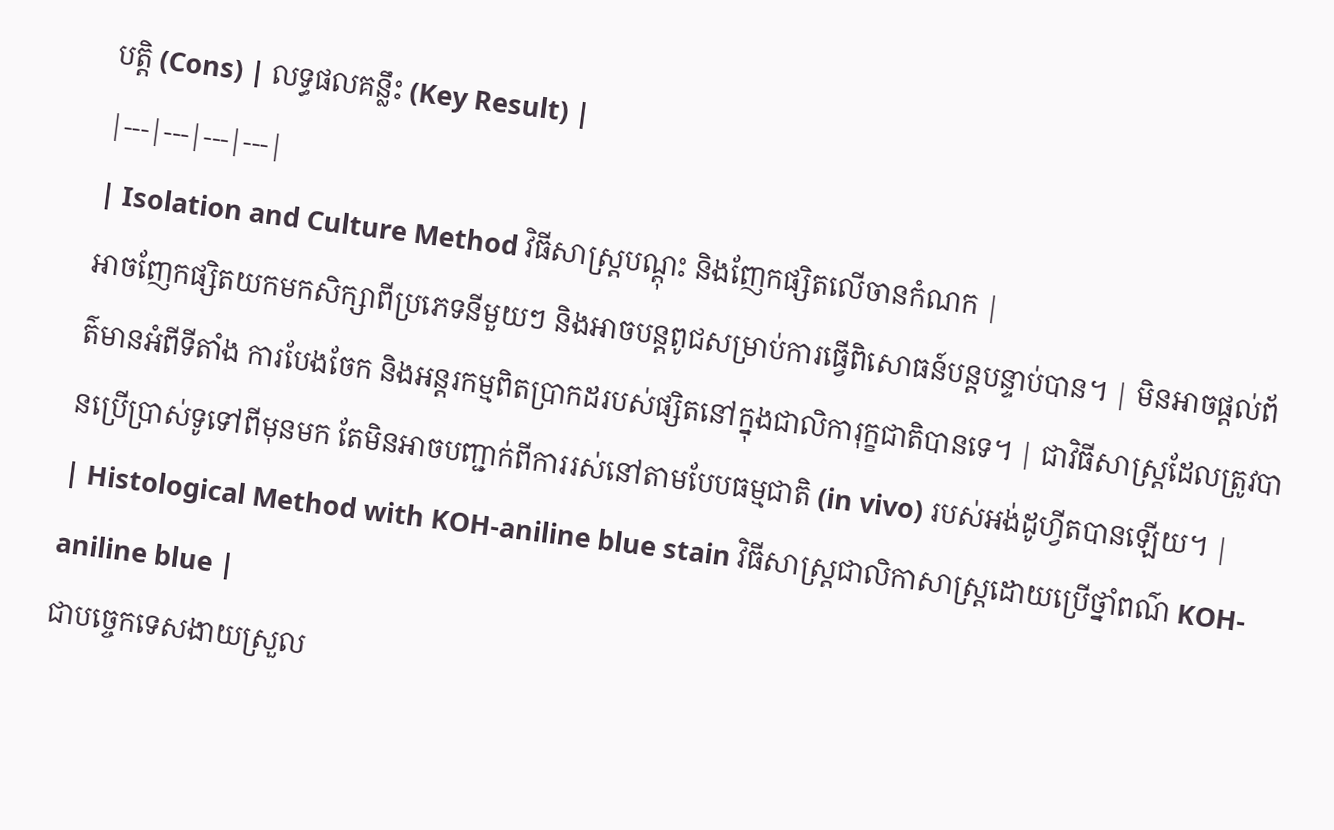បត្តិ (Cons) | លទ្ធផលគន្លឹះ (Key Result) |
|---|---|---|---|
| Isolation and Culture Method វិធីសាស្ត្របណ្តុះ និងញែកផ្សិតលើចានកំណក |
អាចញែកផ្សិតយកមកសិក្សាពីប្រភេទនីមួយៗ និងអាចបន្តពូជសម្រាប់ការធ្វើពិសោធន៍បន្តបន្ទាប់បាន។ | មិនអាចផ្តល់ព័ត៌មានអំពីទីតាំង ការបែងចែក និងអន្តរកម្មពិតប្រាកដរបស់ផ្សិតនៅក្នុងជាលិការុក្ខជាតិបានទេ។ | ជាវិធីសាស្ត្រដែលត្រូវបានប្រើប្រាស់ទូទៅពីមុនមក តែមិនអាចបញ្ជាក់ពីការរស់នៅតាមបែបធម្មជាតិ (in vivo) របស់អង់ដូហ្វីតបានឡើយ។ |
| Histological Method with KOH-aniline blue stain វិធីសាស្ត្រជាលិកាសាស្ត្រដោយប្រើថ្នាំពណ៌ KOH-aniline blue |
ជាបច្ចេកទេសងាយស្រួល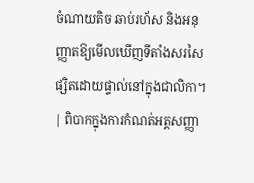ចំណាយតិច ឆាប់រហ័ស និងអនុញ្ញាតឱ្យមើលឃើញទីតាំងសរសៃផ្សិតដោយផ្ទាល់នៅក្នុងជាលិកា។ | ពិបាកក្នុងការកំណត់អត្តសញ្ញា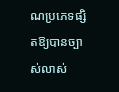ណប្រភេទផ្សិតឱ្យបានច្បាស់លាស់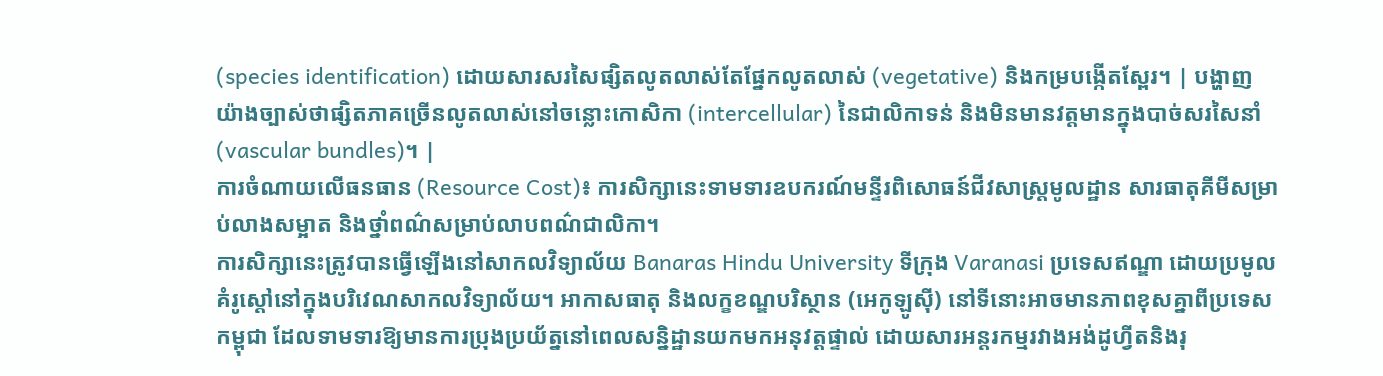(species identification) ដោយសារសរសៃផ្សិតលូតលាស់តែផ្នែកលូតលាស់ (vegetative) និងកម្របង្កើតស្ពែរ។ | បង្ហាញយ៉ាងច្បាស់ថាផ្សិតភាគច្រើនលូតលាស់នៅចន្លោះកោសិកា (intercellular) នៃជាលិកាទន់ និងមិនមានវត្តមានក្នុងបាច់សរសៃនាំ (vascular bundles)។ |
ការចំណាយលើធនធាន (Resource Cost)៖ ការសិក្សានេះទាមទារឧបករណ៍មន្ទីរពិសោធន៍ជីវសាស្ត្រមូលដ្ឋាន សារធាតុគីមីសម្រាប់លាងសម្អាត និងថ្នាំពណ៌សម្រាប់លាបពណ៌ជាលិកា។
ការសិក្សានេះត្រូវបានធ្វើឡើងនៅសាកលវិទ្យាល័យ Banaras Hindu University ទីក្រុង Varanasi ប្រទេសឥណ្ឌា ដោយប្រមូលគំរូស្តៅនៅក្នុងបរិវេណសាកលវិទ្យាល័យ។ អាកាសធាតុ និងលក្ខខណ្ឌបរិស្ថាន (អេកូឡូស៊ី) នៅទីនោះអាចមានភាពខុសគ្នាពីប្រទេសកម្ពុជា ដែលទាមទារឱ្យមានការប្រុងប្រយ័ត្ននៅពេលសន្និដ្ឋានយកមកអនុវត្តផ្ទាល់ ដោយសារអន្តរកម្មរវាងអង់ដូហ្វីតនិងរុ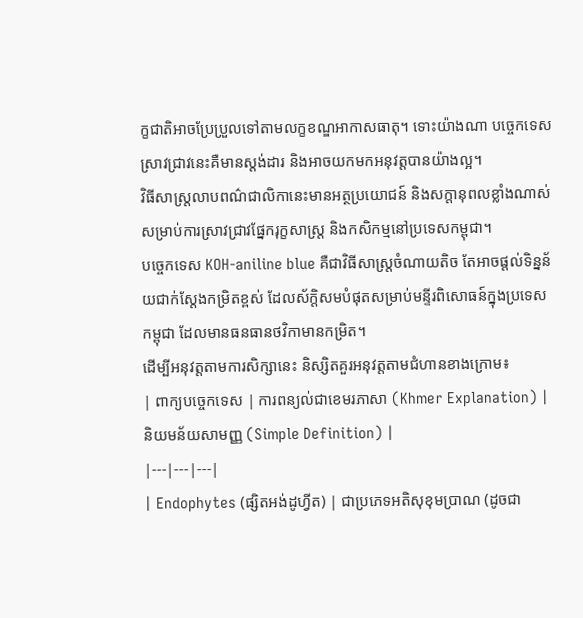ក្ខជាតិអាចប្រែប្រួលទៅតាមលក្ខខណ្ឌអាកាសធាតុ។ ទោះយ៉ាងណា បច្ចេកទេសស្រាវជ្រាវនេះគឺមានស្តង់ដារ និងអាចយកមកអនុវត្តបានយ៉ាងល្អ។
វិធីសាស្ត្រលាបពណ៌ជាលិកានេះមានអត្ថប្រយោជន៍ និងសក្តានុពលខ្លាំងណាស់សម្រាប់ការស្រាវជ្រាវផ្នែករុក្ខសាស្ត្រ និងកសិកម្មនៅប្រទេសកម្ពុជា។
បច្ចេកទេស KOH-aniline blue គឺជាវិធីសាស្ត្រចំណាយតិច តែអាចផ្តល់ទិន្នន័យជាក់ស្តែងកម្រិតខ្ពស់ ដែលស័ក្តិសមបំផុតសម្រាប់មន្ទីរពិសោធន៍ក្នុងប្រទេសកម្ពុជា ដែលមានធនធានថវិកាមានកម្រិត។
ដើម្បីអនុវត្តតាមការសិក្សានេះ និស្សិតគួរអនុវត្តតាមជំហានខាងក្រោម៖
| ពាក្យបច្ចេកទេស | ការពន្យល់ជាខេមរភាសា (Khmer Explanation) | និយមន័យសាមញ្ញ (Simple Definition) |
|---|---|---|
| Endophytes (ផ្សិតអង់ដូហ្វីត) | ជាប្រភេទអតិសុខុមប្រាណ (ដូចជា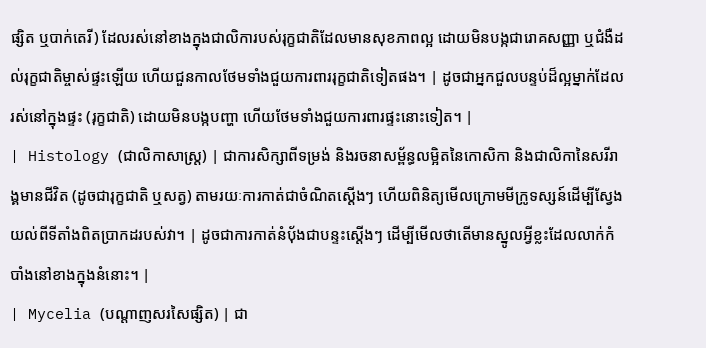ផ្សិត ឬបាក់តេរី) ដែលរស់នៅខាងក្នុងជាលិការបស់រុក្ខជាតិដែលមានសុខភាពល្អ ដោយមិនបង្កជារោគសញ្ញា ឬជំងឺដល់រុក្ខជាតិម្ចាស់ផ្ទះឡើយ ហើយជួនកាលថែមទាំងជួយការពាររុក្ខជាតិទៀតផង។ | ដូចជាអ្នកជួលបន្ទប់ដ៏ល្អម្នាក់ដែលរស់នៅក្នុងផ្ទះ (រុក្ខជាតិ) ដោយមិនបង្កបញ្ហា ហើយថែមទាំងជួយការពារផ្ទះនោះទៀត។ |
| Histology (ជាលិកាសាស្ត្រ) | ជាការសិក្សាពីទម្រង់ និងរចនាសម្ព័ន្ធលម្អិតនៃកោសិកា និងជាលិកានៃសរីរាង្គមានជីវិត (ដូចជារុក្ខជាតិ ឬសត្វ) តាមរយៈការកាត់ជាចំណិតស្តើងៗ ហើយពិនិត្យមើលក្រោមមីក្រូទស្សន៍ដើម្បីស្វែងយល់ពីទីតាំងពិតប្រាកដរបស់វា។ | ដូចជាការកាត់នំប៉័ងជាបន្ទះស្តើងៗ ដើម្បីមើលថាតើមានស្នូលអ្វីខ្លះដែលលាក់កំបាំងនៅខាងក្នុងនំនោះ។ |
| Mycelia (បណ្តាញសរសៃផ្សិត) | ជា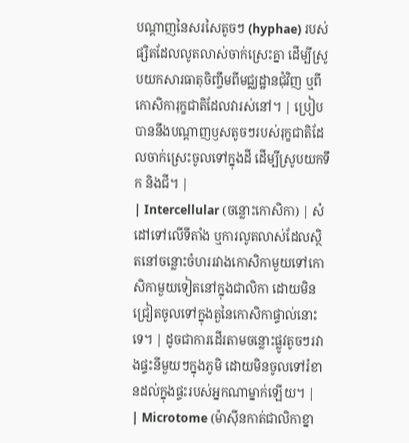បណ្តាញនៃសរសៃតូចៗ (hyphae) របស់ផ្សិតដែលលូតលាស់ចាក់ស្រេះគ្នា ដើម្បីស្រូបយកសារធាតុចិញ្ចឹមពីមជ្ឈដ្ឋានជុំវិញ ឬពីកោសិការុក្ខជាតិដែលវារស់នៅ។ | ប្រៀបបាននឹងបណ្តាញឫសតូចៗរបស់រុក្ខជាតិដែលចាក់ស្រេះចូលទៅក្នុងដី ដើម្បីស្រូបយកទឹក និងជី។ |
| Intercellular (ចន្លោះកោសិកា) | សំដៅទៅលើទីតាំង ឬការលូតលាស់ដែលស្ថិតនៅចន្លោះចំហររវាងកោសិកាមួយទៅកោសិកាមួយទៀតនៅក្នុងជាលិកា ដោយមិនជ្រៀតចូលទៅក្នុងតួនៃកោសិកាផ្ទាល់នោះទេ។ | ដូចជាការដើរតាមចន្លោះផ្លូវតូចៗរវាងផ្ទះនីមួយៗក្នុងភូមិ ដោយមិនចូលទៅរំខានដល់ក្នុងផ្ទះរបស់អ្នកណាម្នាក់ឡើយ។ |
| Microtome (ម៉ាស៊ីនកាត់ជាលិកាខ្នា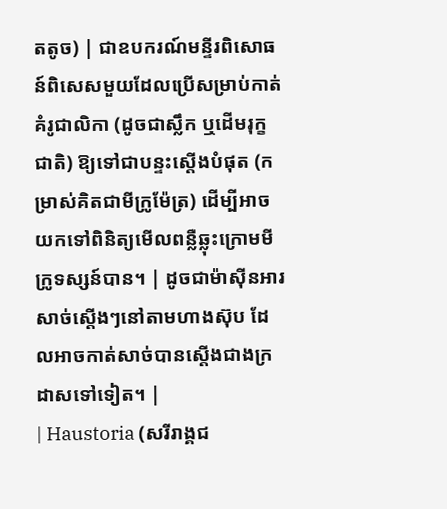តតូច) | ជាឧបករណ៍មន្ទីរពិសោធន៍ពិសេសមួយដែលប្រើសម្រាប់កាត់គំរូជាលិកា (ដូចជាស្លឹក ឬដើមរុក្ខជាតិ) ឱ្យទៅជាបន្ទះស្តើងបំផុត (កម្រាស់គិតជាមីក្រូម៉ែត្រ) ដើម្បីអាចយកទៅពិនិត្យមើលពន្លឺឆ្លុះក្រោមមីក្រូទស្សន៍បាន។ | ដូចជាម៉ាស៊ីនអារសាច់ស្តើងៗនៅតាមហាងស៊ុប ដែលអាចកាត់សាច់បានស្តើងជាងក្រដាសទៅទៀត។ |
| Haustoria (សរីរាង្គជ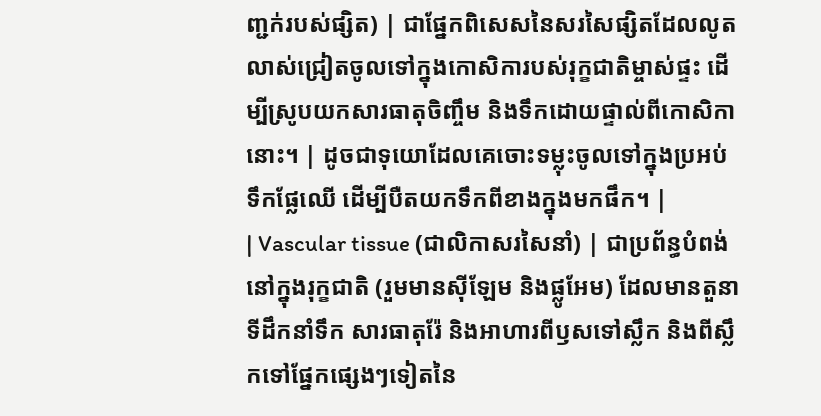ញ្ជក់របស់ផ្សិត) | ជាផ្នែកពិសេសនៃសរសៃផ្សិតដែលលូតលាស់ជ្រៀតចូលទៅក្នុងកោសិការបស់រុក្ខជាតិម្ចាស់ផ្ទះ ដើម្បីស្រូបយកសារធាតុចិញ្ចឹម និងទឹកដោយផ្ទាល់ពីកោសិកានោះ។ | ដូចជាទុយោដែលគេចោះទម្លុះចូលទៅក្នុងប្រអប់ទឹកផ្លែឈើ ដើម្បីបឺតយកទឹកពីខាងក្នុងមកផឹក។ |
| Vascular tissue (ជាលិកាសរសៃនាំ) | ជាប្រព័ន្ធបំពង់នៅក្នុងរុក្ខជាតិ (រួមមានស៊ីឡែម និងផ្លូអែម) ដែលមានតួនាទីដឹកនាំទឹក សារធាតុរ៉ែ និងអាហារពីឫសទៅស្លឹក និងពីស្លឹកទៅផ្នែកផ្សេងៗទៀតនៃ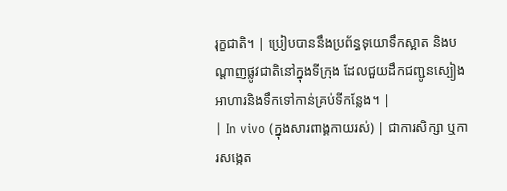រុក្ខជាតិ។ | ប្រៀបបាននឹងប្រព័ន្ធទុយោទឹកស្អាត និងបណ្តាញផ្លូវជាតិនៅក្នុងទីក្រុង ដែលជួយដឹកជញ្ជូនស្បៀងអាហារនិងទឹកទៅកាន់គ្រប់ទីកន្លែង។ |
| In vivo (ក្នុងសារពាង្គកាយរស់) | ជាការសិក្សា ឬការសង្កេត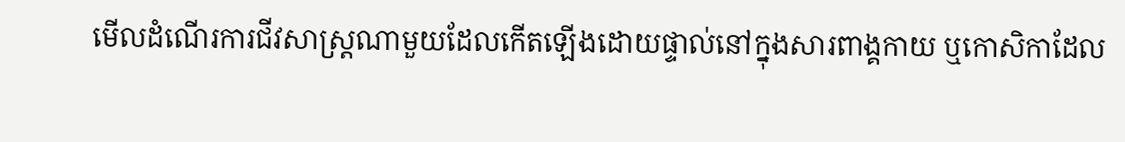មើលដំណើរការជីវសាស្ត្រណាមួយដែលកើតឡើងដោយផ្ទាល់នៅក្នុងសារពាង្គកាយ ឬកោសិកាដែល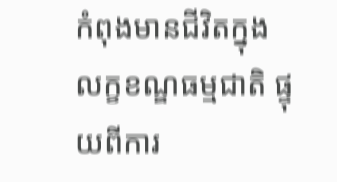កំពុងមានជីវិតក្នុងលក្ខខណ្ឌធម្មជាតិ ផ្ទុយពីការ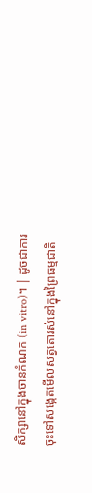សិក្សានៅក្នុងចានកំណក (in vitro)។ | ដូចជាការចុះទៅសង្កេតមើលសត្វតោរស់នៅក្នុងព្រៃធម្មជាតិ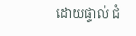ដោយផ្ទាល់ ជំ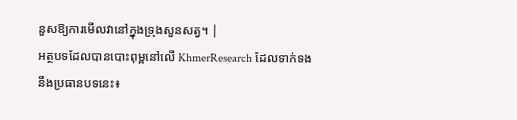នួសឱ្យការមើលវានៅក្នុងទ្រុងសួនសត្វ។ |
អត្ថបទដែលបានបោះពុម្ពនៅលើ KhmerResearch ដែលទាក់ទងនឹងប្រធានបទនេះ៖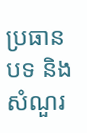ប្រធានបទ និងសំណួរ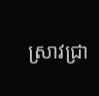ស្រាវជ្រា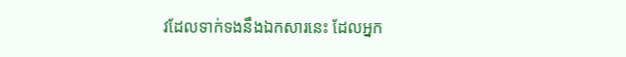វដែលទាក់ទងនឹងឯកសារនេះ ដែលអ្នក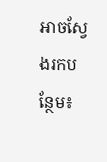អាចស្វែងរកបន្ថែម៖